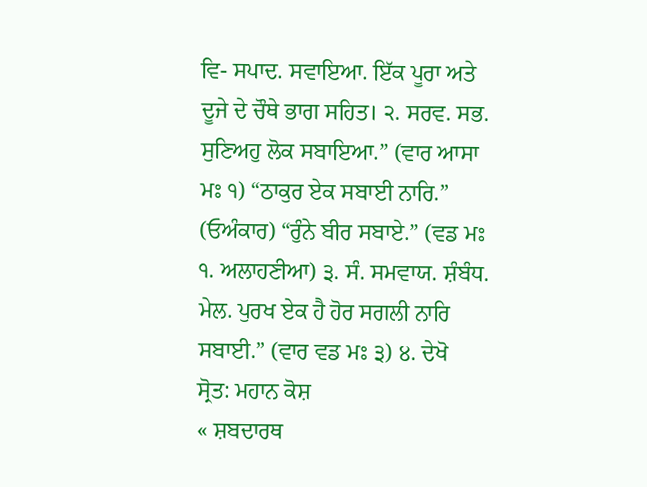ਵਿ- ਸਪਾਦ. ਸਵਾਇਆ. ਇੱਕ ਪੂਰਾ ਅਤੇ ਦੂਜੇ ਦੇ ਚੌਥੇ ਭਾਗ ਸਹਿਤ। ੨. ਸਰਵ. ਸਭ. ਸੁਣਿਅਹੁ ਲੋਕ ਸਬਾਇਆ.” (ਵਾਰ ਆਸਾ ਮਃ ੧) “ਠਾਕੁਰ ਏਕ ਸਬਾਈ ਨਾਰਿ.” (ਓਅੰਕਾਰ) “ਰੁੰਨੇ ਬੀਰ ਸਬਾਏ.” (ਵਡ ਮਃ ੧. ਅਲਾਹਣੀਆ) ੩. ਸੰ. ਸਮਵਾਯ. ਸ਼ੰਬੰਧ. ਮੇਲ. ਪੁਰਖ ਏਕ ਹੈ ਹੋਰ ਸਗਲੀ ਨਾਰਿ ਸਬਾਈ.” (ਵਾਰ ਵਡ ਮਃ ੩) ੪. ਦੇਖੋ
ਸ੍ਰੋਤ: ਮਹਾਨ ਕੋਸ਼
« ਸ਼ਬਦਾਰਥ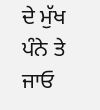ਦੇ ਮੁੱਖ ਪੰਨੇ ਤੇ ਜਾਓ